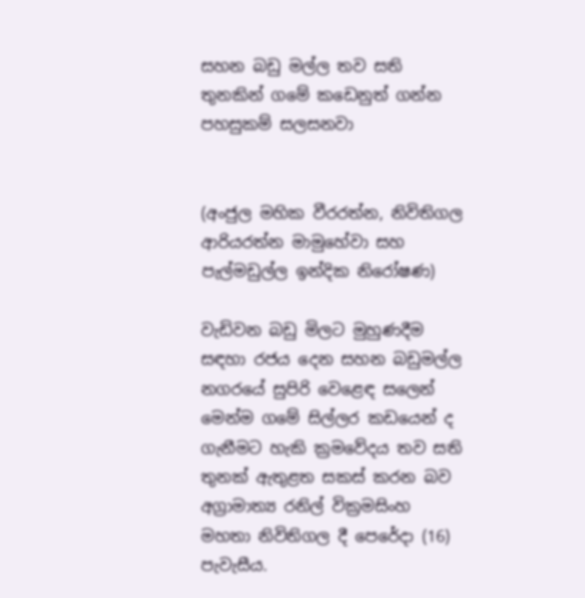සහන බඩු මල්ල තව සති තුනකින් ගමේ කඩෙනුත් ගන්න පහසුකම් සලසනවා


(අංජුල මහික වීරරත්න, නිවිතිගල ආරියරත්න මාමුහේවා සහ පැල්මඩුල්ල ඉන්දික නිරෝෂණ)

වැඩිවන බඩු මිලට මුහුණදීම සඳහා රජය දෙන සහන බඩුමල්ල නගරයේ සුපිරි වෙළෙඳ සලෙන් මෙන්ම ගමේ සිල්ලර කඩයෙන් ද ගැනීමට හැකි ක්‍රමවේදය තව සති තුනක් ඇතුළත සකස් කරන බව අග්‍රාමාත්‍ය රනිල් වික්‍රමසිංහ මහතා නිවිතිගල දී පෙරේදා (16) පැවැසීය.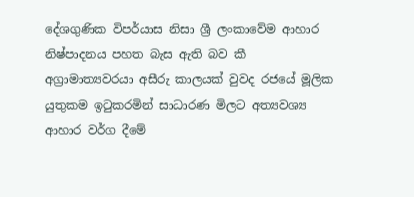දේශගුණික විපර්යාස නිසා ශ්‍රී ලංකාවේම ආහාර නිෂ්පාදනය පහත බැස ඇති බව කී අග්‍රාමාත්‍යවරයා අසීරු කාලයක් වුවද රජයේ මූලික යුතුකම ඉටුකරමින් සාධාරණ මිලට අත්‍යවශ්‍ය ආහාර වර්ග දීමේ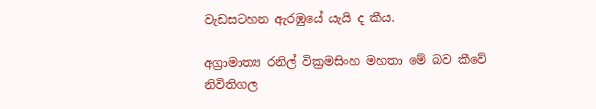වැඩසටහන ඇරඹුයේ යැයි ද කීය.

අග්‍රාමාත්‍ය රනිල් වික්‍රමසිංහ මහතා මේ බව කීවේ නිවිතිගල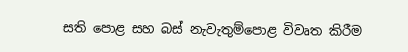සති පොළ සහ බස් නැවැතුම්පොළ විවෘත කිරීම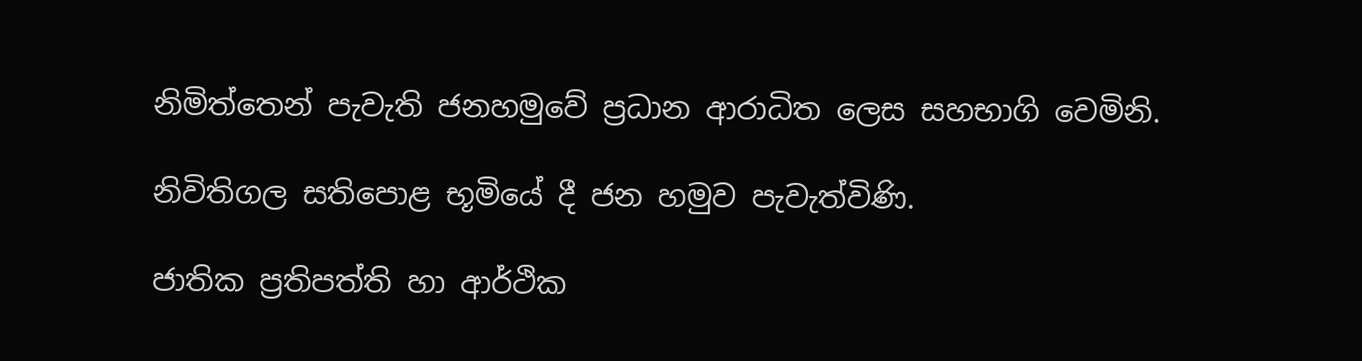නිමිත්තෙන් පැවැති ජනහමුවේ ප්‍රධාන ආරාධිත ලෙස සහභාගි වෙමිනි.

නිවිතිගල සතිපොළ භූමියේ දී ජන හමුව පැවැත්විණි.

ජාතික ප්‍රතිපත්ති හා ආර්ථික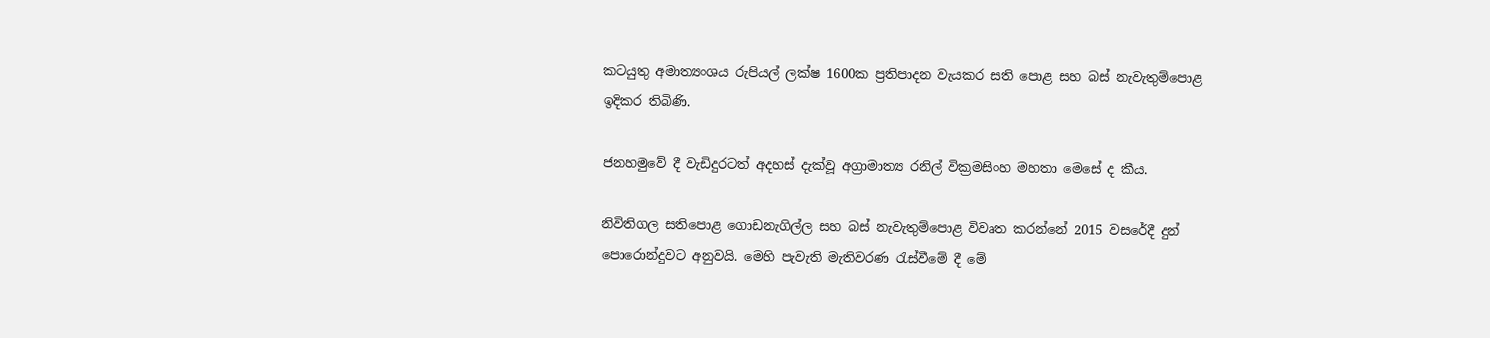කටයුතු අමාත්‍යංශය රුපියල් ලක්ෂ 1600ක ප්‍රතිපාදන වැයකර සති පොළ සහ බස් නැවැතුම්පොළ ඉදිකර තිබිණි.

ජනහමුවේ දී වැඩිදුරටත් අදහස් දැක්වූ අග්‍රාමාත්‍ය රනිල් වික්‍රමසිංහ මහතා මෙසේ ද කීය.

නිවිතිගල සතිපොළ ගොඩනැගිල්ල සහ බස් නැවැතුම්පොළ විවෘත කරන්නේ 2015 වසරේදී දුන් පොරොන්දුවට අනුවයි. මෙහි පැවැති මැතිවරණ රැස්වීමේ දී මේ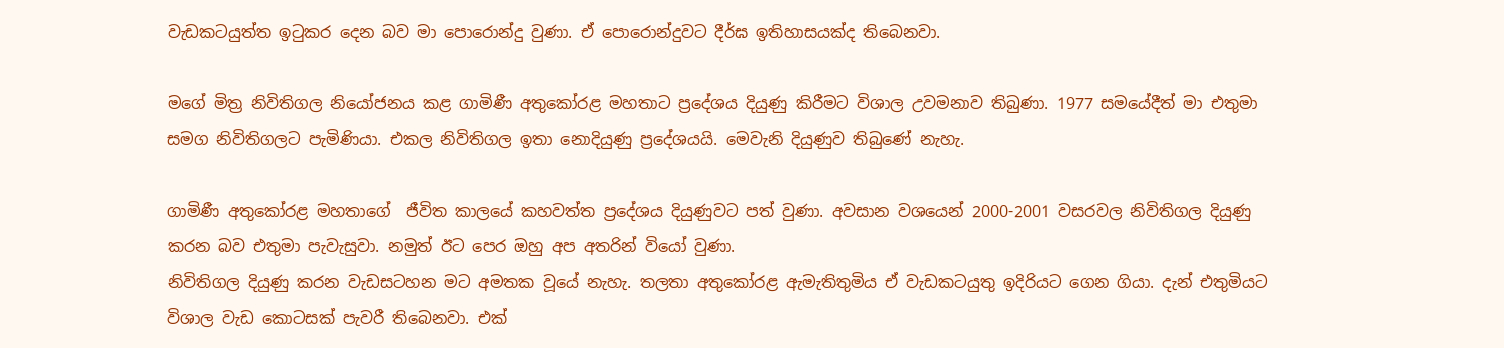වැඩකටයුත්ත ඉටුකර දෙන බව මා පොරොන්දු වුණා. ඒ පොරොන්දුවට දීර්ඝ ඉතිහාසයක්ද තිබෙනවා.

මගේ මිත්‍ර නිවිතිගල නියෝජනය කළ ගාමිණී අතුකෝරළ මහතාට ප්‍රදේශය දියුණු කිරීමට විශාල උවමනාව තිබුණා. 1977 සමයේදීත් මා එතුමා සමග නිවිතිගලට පැමිණියා. එකල නිවිතිගල ඉතා නොදියුණු ප්‍රදේශයයි. මෙවැනි දියුණුව තිබුණේ නැහැ.

ගාමිණී අතුකෝරළ මහතාගේ  ජීවිත කාලයේ කහවත්ත ප්‍රදේශය දියුණුවට පත් වුණා. අවසාන වශයෙන් 2000-2001 වසරවල නිවිතිගල දියුණු කරන බව එතුමා පැවැසුවා. නමුත් ඊට පෙර ඔහු අප අතරින් වියෝ වුණා.
නිවිතිගල දියුණු කරන වැඩසටහන මට අමතක වූයේ නැහැ. තලතා අතුකෝරළ ඇමැතිතුමිය ඒ වැඩකටයුතු ඉදිරියට ගෙන ගියා. දැන් එතුමියට විශාල වැඩ කොටසක් පැවරී තිබෙනවා. එක්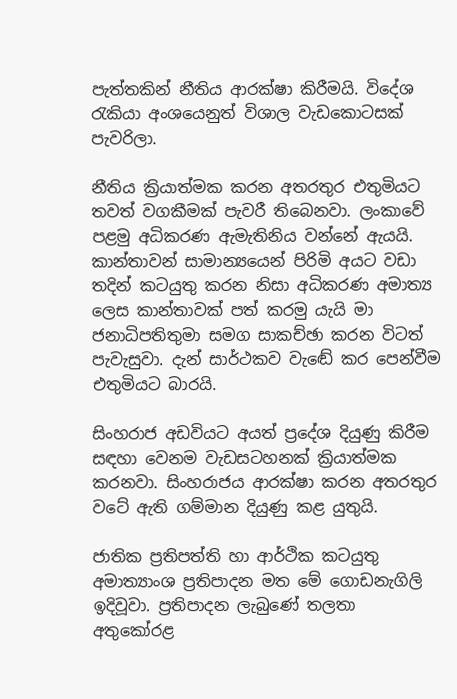පැත්තකින් නීතිය ආරක්ෂා කිරීමයි. විදේශ රැකියා අංශයෙනුත් විශාල වැඩකොටසක් පැවරිලා.

නීතිය ක්‍රියාත්මක කරන අතරතුර එතුමියට තවත් වගකීමක් පැවරී තිබෙනවා. ලංකාවේ පළමු අධිකරණ ඇමැතිනිය වන්නේ ඇයයි. කාන්තාවන් සාමාන්‍යයෙන් පිරිමි අයට වඩා තදින් කටයුතු කරන නිසා අධිකරණ අමාත්‍ය ලෙස කාන්තාවක් පත් කරමු යැයි මා ජනාධිපතිතුමා සමග සාකච්ඡා කරන විටත් පැවැසුවා. දැන් සාර්ථකව වැඬේ කර පෙන්වීම එතුමියට බාරයි.

සිංහරාජ අඩවියට අයත් ප්‍රදේශ දියුණු කිරීම සඳහා වෙනම වැඩසටහනක් ක්‍රියාත්මක කරනවා. සිංහරාජය ආරක්ෂා කරන අතරතුර වටේ ඇති ගම්මාන දියුණු කළ යුතුයි.

ජාතික ප්‍රතිපත්ති හා ආර්ථික කටයුතු අමාත්‍යාංශ ප්‍රතිපාදන මත මේ ගොඩනැගිලි ඉදිවූවා. ප්‍රතිපාදන ලැබුණේ තලතා අතුකෝරළ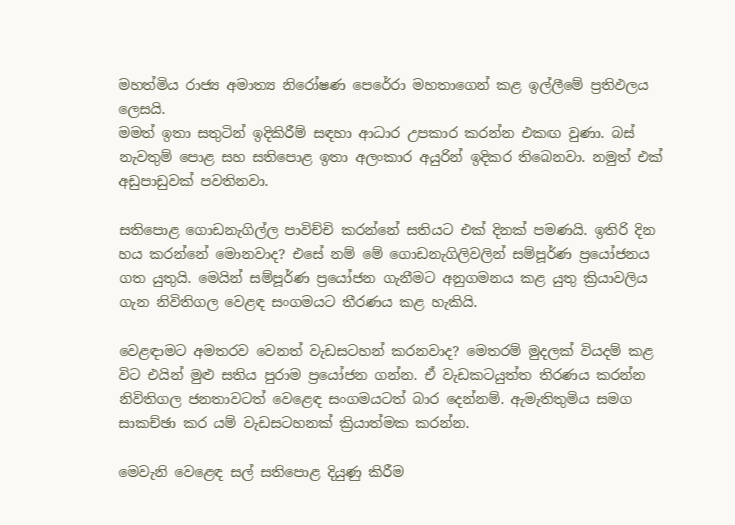මහත්මිය රාජ්‍ය අමාත්‍ය නිරෝෂණ පෙරේරා මහතාගෙන් කළ ඉල්ලීමේ ප්‍රතිඵලය ලෙසයි.
මමත් ඉතා සතුටින් ඉදිකිරීම් සඳහා ආධාර උපකාර කරන්න එකඟ වුණා. බස් නැවතුම් පොළ සහ සතිපොළ ඉතා අලංකාර අයුරින් ඉදිකර තිබෙනවා. නමුත් එක් අඩුපාඩුවක් පවතිනවා.

සතිපොළ ගොඩනැගිල්ල පාවිච්චි කරන්නේ සතියට එක් දිනක් පමණයි. ඉතිරි දින හය කරන්නේ මොනවාද? එසේ නම් මේ ගොඩනැගිලිවලින් සම්පූර්ණ ප්‍රයෝජනය ගත යුතුයි. මෙයින් සම්පූර්ණ ප්‍රයෝජන ගැනීමට අනුගමනය කළ යුතු ක්‍රියාවලිය ගැන නිවිතිගල වෙළඳ සංගමයට තීරණය කළ හැකියි.

වෙළඳාමට අමතරව වෙනත් වැඩසටහන් කරනවාද? මෙතරම් මුදලක් වියදම් කළ විට එයින් මුළු සතිය පුරාම ප්‍රයෝජන ගන්න. ඒ වැඩකටයුත්ත තිරණය කරන්න නිවිතිගල ජනතාවටත් වෙළෙඳ සංගමයටත් බාර දෙන්නම්. ඇමැතිතුමිය සමග සාකච්ඡා කර යම් වැඩසටහනක් ක්‍රියාත්මක කරන්න.

මෙවැනි වෙළෙඳ සල් සතිපොළ දියුණු කිරීම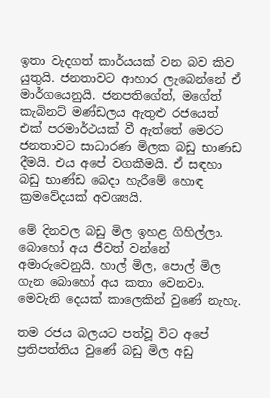ඉතා වැදගත් කාර්යයක් වන බව කිව යුතුයි. ජනතාවට ආහාර ලැබෙන්නේ ඒ මාර්ගයෙනුයි. ජනපතිගේත්, මගේත් කැබිනට් මණ්ඩලය ඇතුළු රජයෙත් එක් පරමාර්ථයක් වී ඇත්තේ මෙරට ජනතාවට සාධාරණ මිලක බඩු භාණඩ දීමයි. එය අපේ වගකීමයි. ඒ සඳහා බඩු භාණ්ඩ බෙදා හැරීමේ හොඳ ක්‍රමවේදයක් අවශ්‍යයි.

මේ දිනවල බඩු මිල ඉහළ ගිහිල්ලා. බොහෝ අය ජීවත් වන්නේ අමාරුවෙනුයි. හාල් මිල, පොල් මිල ගැන බොහෝ අය කතා වෙනවා. මෙවැනි දෙයක් කාලෙකින් වුණේ නැහැ.

තම රජය බලයට පත්වූ විට අපේ ප්‍රතිපත්තිය වුණේ බඩු මිල අඩු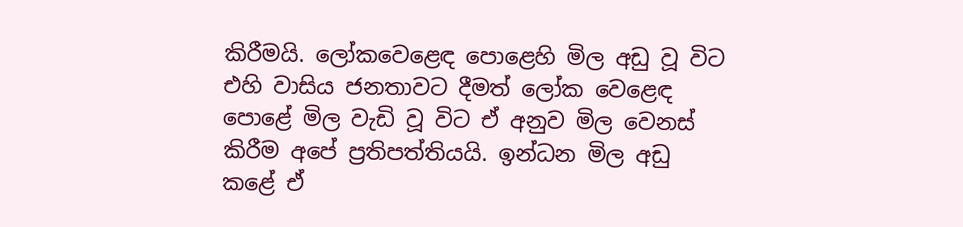කිරීමයි. ලෝකවෙළෙඳ පොළෙහි මිල අඩු වූ විට එහි වාසිය ජනතාවට දීමත් ලෝක වෙළෙඳ පොළේ මිල වැඩි වූ විට ඒ අනුව මිල වෙනස් කිරීම අපේ ප්‍රතිපත්තියයි. ඉන්ධන මිල අඩු කළේ ඒ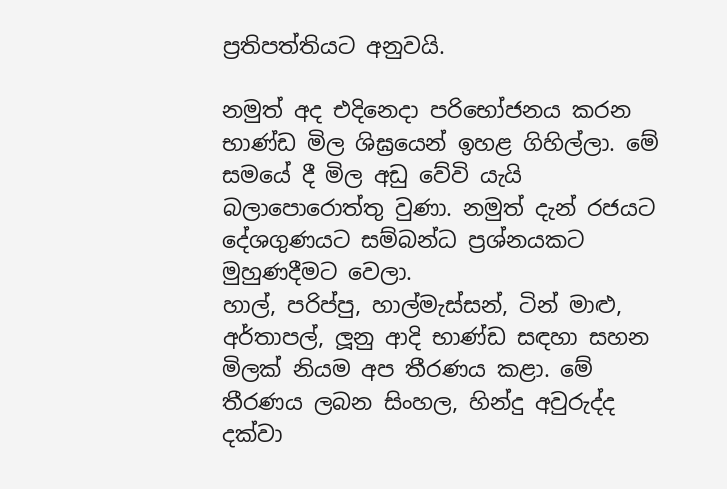ප්‍රතිපත්තියට අනුවයි.

නමුත් අද එදිනෙදා පරිභෝජනය කරන භාණ්ඩ මිල ශිඝ්‍රයෙන් ඉහළ ගිහිල්ලා. මේ සමයේ දී මිල අඩු වේවි යැයි බලාපොරොත්තු වුණා. නමුත් දැන් රජයට දේශගුණයට සම්බන්ධ ප්‍රශ්නයකට මුහුණදීමට වෙලා.
හාල්, පරිප්පු, හාල්මැස්සන්, ටින් මාළු, අර්තාපල්, ලූනු ආදි භාණ්ඩ සඳහා සහන මිලක් නියම අප තීරණය කළා. මේ තීරණය ලබන සිංහල, හින්දු අවුරුද්ද දක්වා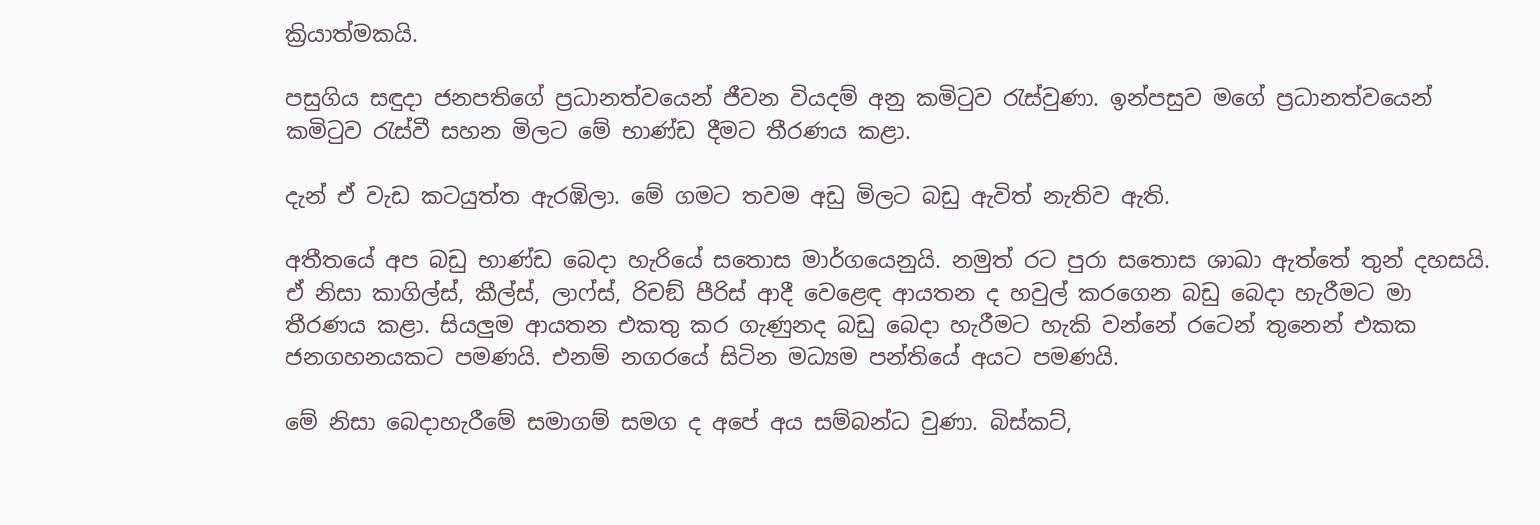ක්‍රියාත්මකයි.

පසුගිය සඳුදා ජනපතිගේ ප්‍රධානත්වයෙන් ජීවන වියදම් අනු කමිටුව රැස්වුණා. ඉන්පසුව මගේ ප්‍රධානත්වයෙන් කමිටුව රැස්වී සහන මිලට මේ භාණ්ඩ දීමට තීරණය කළා.

දැන් ඒ වැඩ කටයුත්ත ඇරඹිලා. මේ ගමට තවම අඩු මිලට බඩු ඇවිත් නැතිව ඇති.

අතීතයේ අප බඩු භාණ්ඩ බෙදා හැරියේ සතොස මාර්ගයෙනුයි. නමුත් රට පුරා සතොස ශාඛා ඇත්තේ තුන් දහසයි. ඒ නිසා කාගිල්ස්, කීල්ස්, ලාෆ්ස්, රිචඞ් පීරිස් ආදී වෙළෙඳ ආයතන ද හවුල් කරගෙන බඩු බෙදා හැරීමට මා තීරණය කළා. සියලුම ආයතන එකතු කර ගැණුනද බඩු බෙදා හැරීමට හැකි වන්නේ රටෙන් තුනෙන් එකක ජනගහනයකට පමණයි. එනම් නගරයේ සිටින මධ්‍යම පන්තියේ අයට පමණයි.

මේ නිසා බෙදාහැරීමේ සමාගම් සමග ද අපේ අය සම්බන්ධ වුණා. බිස්කට්,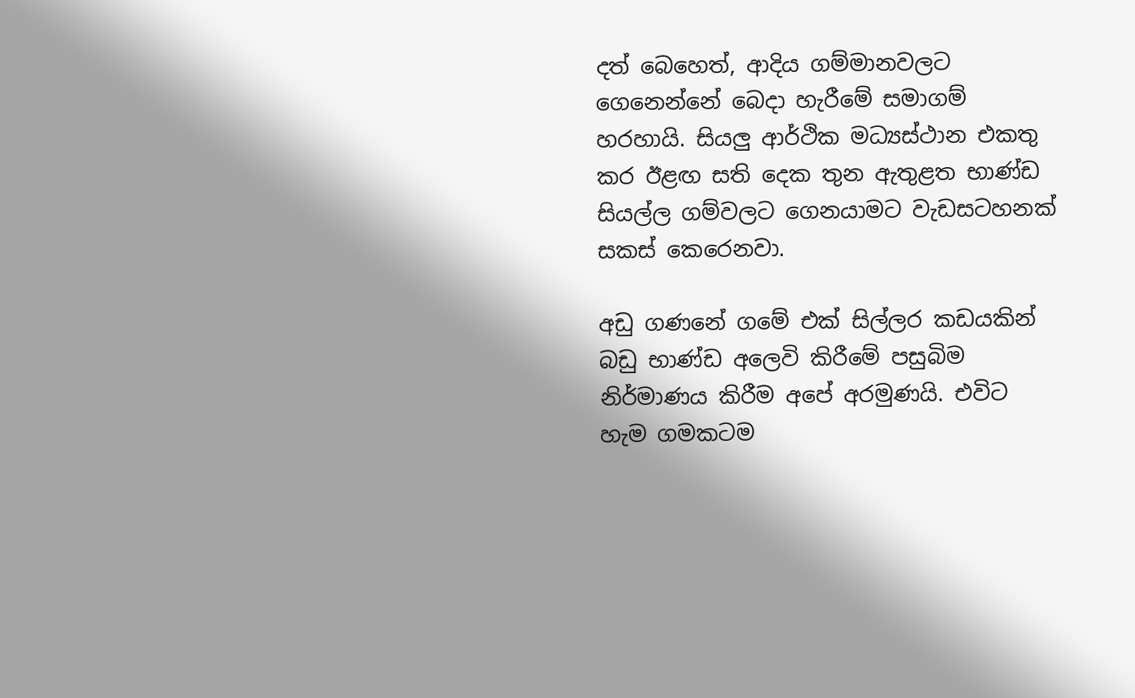දත් බෙහෙත්, ආදිය ගම්මානවලට ගෙනෙන්නේ බෙදා හැරීමේ සමාගම් හරහායි. සියලු ආර්ථික මධ්‍යස්ථාන එකතු කර ඊළඟ සති දෙක තුන ඇතුළත භාණ්ඩ සියල්ල ගම්වලට ගෙනයාමට වැඩසටහනක් සකස් කෙරෙනවා.

අඩු ගණනේ ගමේ එක් සිල්ලර කඩයකින් බඩු භාණ්ඩ අලෙවි කිරීමේ පසුබිම නිර්මාණය කිරීම අපේ අරමුණයි. එවිට හැම ගමකටම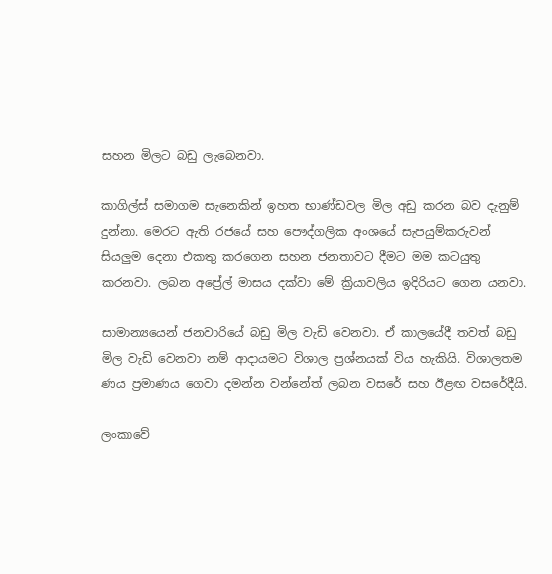සහන මිලට බඩු ලැබෙනවා.

කාගිල්ස් සමාගම සැනෙකින් ඉහත භාණ්ඩවල මිල අඩු කරන බව දැනුම් දුන්නා. මෙරට ඇති රජයේ සහ පෞද්ගලික අංශයේ සැපයුම්කරුවන් සියලුම දෙනා එකතු කරගෙන සහන ජනතාවට දීමට මම කටයුතු කරනවා. ලබන අප්‍රේල් මාසය දක්වා මේ ක්‍රියාවලිය ඉදිරියට ගෙන යනවා.

සාමාන්‍යයෙන් ජනවාරියේ බඩු මිල වැඩි වෙනවා. ඒ කාලයේදී තවත් බඩු මිල වැඩි වෙනවා නම් ආදායමට විශාල ප්‍රශ්නයක් විය හැකියි. විශාලතම ණය ප්‍රමාණය ගෙවා දමන්න වන්නේත් ලබන වසරේ සහ ඊළඟ වසරේදීයි.

ලංකාවේ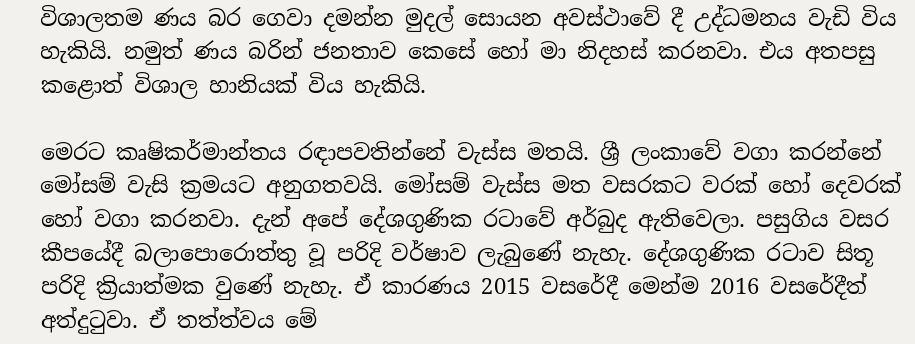විශාලතම ණය බර ගෙවා දමන්න මුදල් සොයන අවස්ථාවේ දී උද්ධමනය වැඩි විය හැකියි. නමුත් ණය බරින් ජනතාව කෙසේ හෝ මා නිදහස් කරනවා. එය අතපසු කළොත් විශාල හානියක් විය හැකියි.

මෙරට කෘෂිකර්මාන්තය රඳාපවතින්නේ වැස්ස මතයි. ශ්‍රී ලංකාවේ වගා කරන්නේ මෝසම් වැසි ක්‍රමයට අනුගතවයි. මෝසම් වැස්ස මත වසරකට වරක් හෝ දෙවරක් හෝ වගා කරනවා. දැන් අපේ දේශගුණික රටාවේ අර්බුද ඇතිවෙලා. පසුගිය වසර කීපයේදී බලාපොරොත්තු වූ පරිදි වර්ෂාව ලැබුණේ නැහැ. දේශගුණික රටාව සිතූ පරිදි ක්‍රියාත්මක වුණේ නැහැ. ඒ කාරණය 2015 වසරේදී මෙන්ම 2016 වසරේදීත් අත්දුටුවා. ඒ තත්ත්වය මේ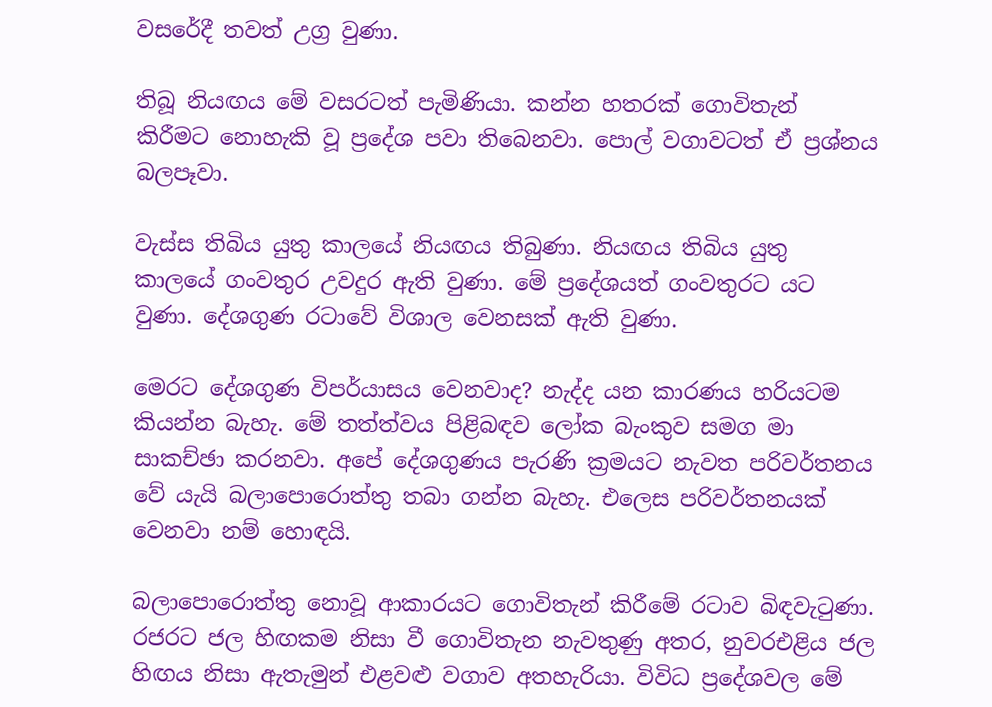වසරේදී තවත් උග්‍ර වුණා.

තිබූ නියඟය මේ වසරටත් පැමිණියා. කන්න හතරක් ගොවිතැන් කිරීමට නොහැකි වූ ප්‍රදේශ පවා තිබෙනවා. පොල් වගාවටත් ඒ ප්‍රශ්නය බලපෑවා.

වැස්ස තිබිය යුතු කාලයේ නියඟය තිබුණා. නියඟය තිබිය යුතු කාලයේ ගංවතුර උවදුර ඇති වුණා. මේ ප්‍රදේශයත් ගංවතුරට යට වුණා. දේශගුණ රටාවේ විශාල වෙනසක් ඇති වුණා.

මෙරට දේශගුණ විපර්යාසය වෙනවාද? නැද්ද යන කාරණය හරියටම කියන්න බැහැ. මේ තත්ත්වය පිළිබඳව ලෝක බැංකුව සමග මා සාකච්ඡා කරනවා. අපේ දේශගුණය පැරණි ක්‍රමයට නැවත පරිවර්තනය වේ යැයි බලාපොරොත්තු තබා ගන්න බැහැ. එලෙස පරිවර්තනයක් වෙනවා නම් හොඳයි.

බලාපොරොත්තු නොවූ ආකාරයට ගොවිතැන් කිරීමේ රටාව බිඳවැටුණා. රජරට ජල හිඟකම නිසා වී ගොවිතැන නැවතුණු අතර, නුවරඑළිය ජල හිඟය නිසා ඇතැමුන් එළවළු වගාව අතහැරියා. විවිධ ප්‍රදේශවල මේ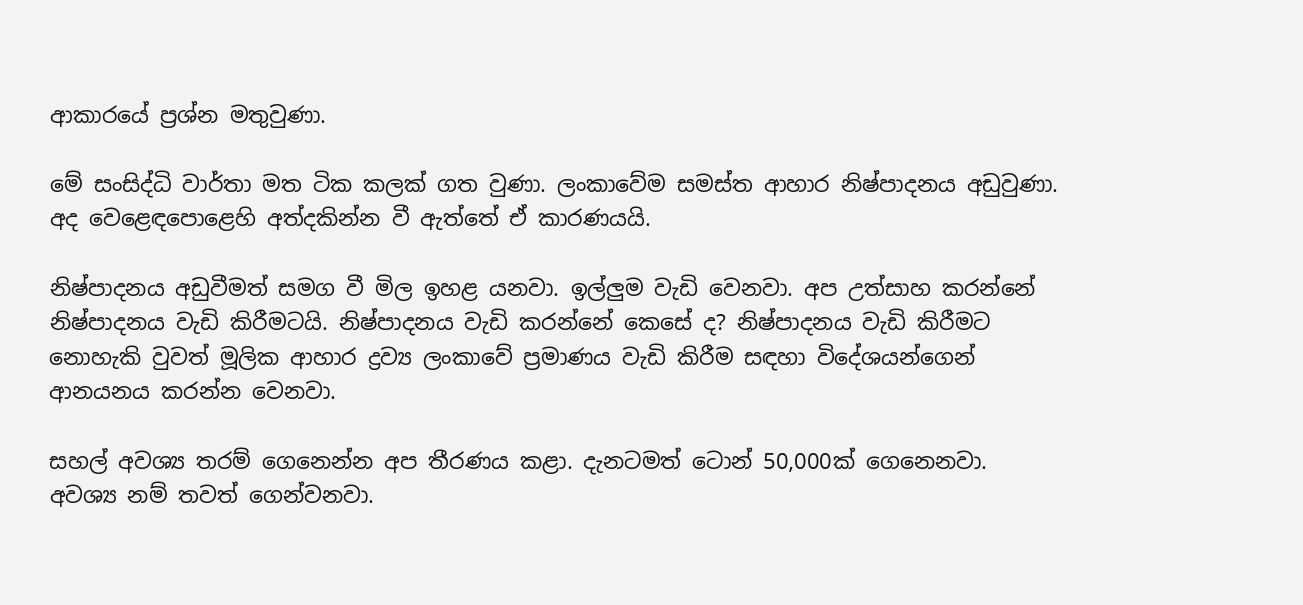ආකාරයේ ප්‍රශ්න මතුවුණා.

මේ සංසිද්ධි වාර්තා මත ටික කලක් ගත වුණා. ලංකාවේම සමස්ත ආහාර නිෂ්පාදනය අඩුවුණා. අද වෙළෙඳපොළෙහි අත්දකින්න වී ඇත්තේ ඒ කාරණයයි.

නිෂ්පාදනය අඩුවීමත් සමග වී මිල ඉහළ යනවා. ඉල්ලුම වැඩි වෙනවා. අප උත්සාහ කරන්නේ නිෂ්පාදනය වැඩි කිරීමටයි. නිෂ්පාදනය වැඩි කරන්නේ කෙසේ ද? නිෂ්පාදනය වැඩි කිරීමට නොහැකි වුවත් මූලික ආහාර ද්‍රව්‍ය ලංකාවේ ප්‍රමාණය වැඩි කිරීම සඳහා විදේශයන්ගෙන් ආනයනය කරන්න වෙනවා.

සහල් අවශ්‍ය තරම් ගෙනෙන්න අප තීරණය කළා. දැනටමත් ටොන් 50,000ක් ගෙනෙනවා. අවශ්‍ය නම් තවත් ගෙන්වනවා.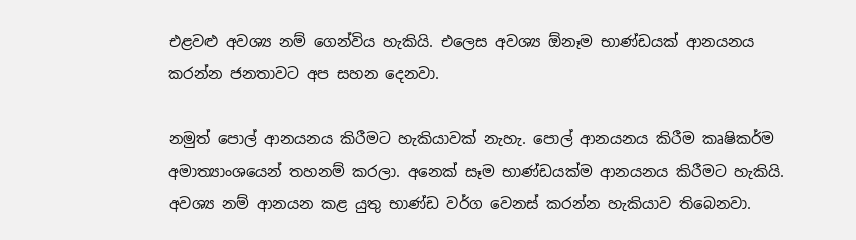එළවළු අවශ්‍ය නම් ගෙන්විය හැකියි. එලෙස අවශ්‍ය ඕනෑම භාණ්ඩයක් ආනයනය කරන්න ජනතාවට අප සහන දෙනවා.

නමුත් පොල් ආනයනය කිරීමට හැකියාවක් නැහැ. පොල් ආනයනය කිරීම කෘෂිකර්ම අමාත්‍යාංශයෙන් තහනම් කරලා. අනෙක් සෑම භාණ්ඩයක්ම ආනයනය කිරීමට හැකියි. අවශ්‍ය නම් ආනයන කළ යුතු භාණ්ඩ වර්ග වෙනස් කරන්න හැකියාව තිබෙනවා.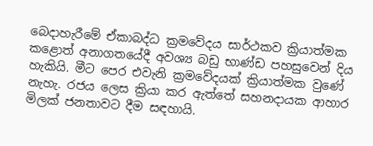බෙදාහැරීමේ ඒකාබද්ධ ක්‍රමවේදය සාර්ථකව ක්‍රියාත්මක කළොත් අනාගතයේදී අවශ්‍ය බඩු භාණ්ඩ පහසුවෙන් දිය හැකියි. මීට පෙර එවැනි ක්‍රමවේදයක් ක්‍රියාත්මක වුණේ නැහැ. රජය ලෙස ක්‍රියා කර ඇත්තේ සහනදායක ආහාර මිලක් ජනතාවට දීම සඳහායි.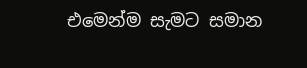එමෙන්ම සැමට සමාන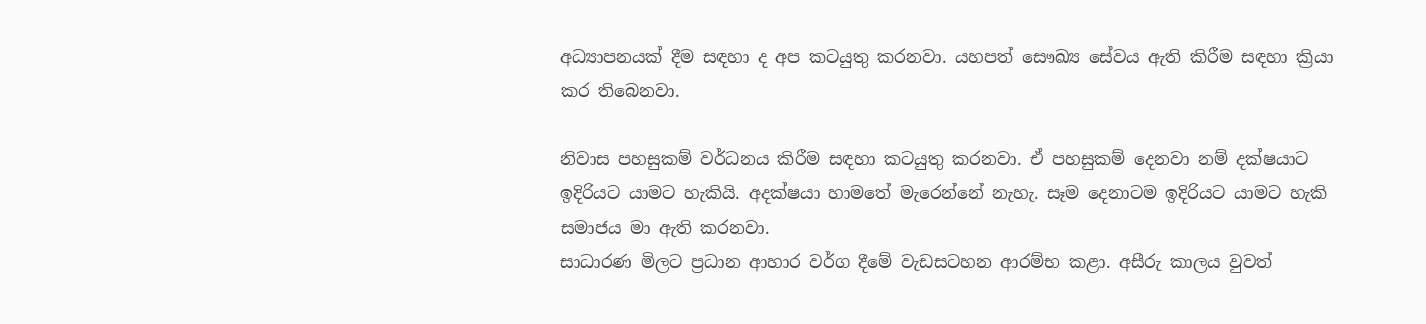අධ්‍යාපනයක් දීම සඳහා ද අප කටයුතු කරනවා. යහපත් සෞඛ්‍ය සේවය ඇති කිරීම සඳහා ක්‍රියා කර තිබෙනවා.

නිවාස පහසුකම් වර්ධනය කිරීම සඳහා කටයුතු කරනවා. ඒ පහසුකම් දෙනවා නම් දක්ෂයාට ඉදිරියට යාමට හැකියි. අදක්ෂයා හාමතේ මැරෙන්නේ නැහැ. සෑම දෙනාටම ඉදිරියට යාමට හැකි සමාජය මා ඇති කරනවා.
සාධාරණ මිලට ප්‍රධාන ආහාර වර්ග දීමේ වැඩසටහන ආරම්භ කළා. අසීරු කාලය වුවත්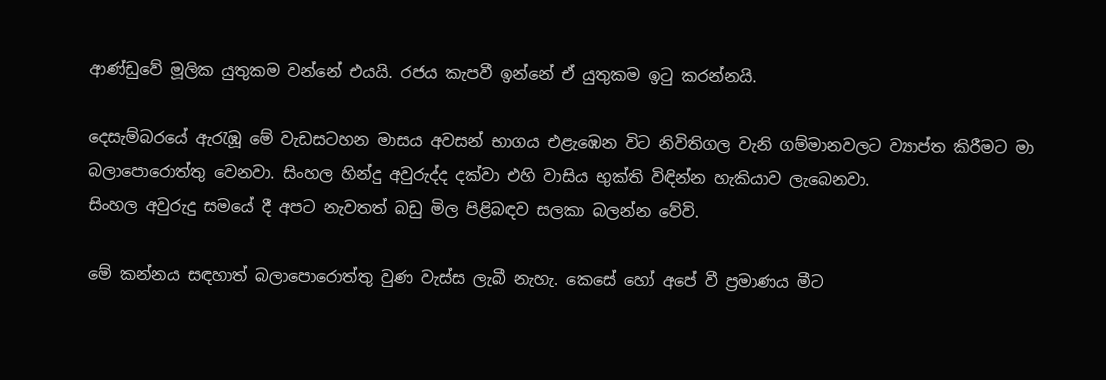ආණ්ඩුවේ මූලික යුතුකම වන්නේ එයයි. රජය කැපවී ඉන්නේ ඒ යුතුකම ඉටු කරන්නයි.

දෙසැම්බරයේ ඇරැඹූ මේ වැඩසටහන මාසය අවසන් භාගය එළැඹෙන විට නිවිතිගල වැනි ගම්මානවලට ව්‍යාප්ත කිරීමට මා බලාපොරොත්තු වෙනවා. සිංහල හින්දු අවුරුද්ද දක්වා එහි වාසිය භුක්ති විඳින්න හැකියාව ලැබෙනවා.
සිංහල අවුරුදු සමයේ දී අපට නැවතත් බඩු මිල පිළිබඳව සලකා බලන්න වේවි.

මේ කන්නය සඳහාත් බලාපොරොත්තු වුණ වැස්ස ලැබී නැහැ. කෙසේ හෝ අපේ වී ප්‍රමාණය මීට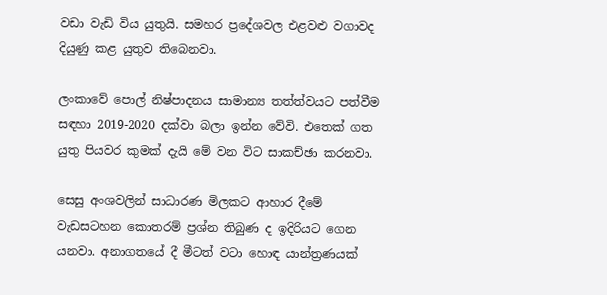වඩා වැඩි විය යුතුයි. සමහර ප්‍රදේශවල එළවළු වගාවද දියුණු කළ යුතුව තිබෙනවා.

ලංකාවේ පොල් නිෂ්පාදනය සාමාන්‍ය තත්ත්වයට පත්වීම සඳහා 2019-2020 දක්වා බලා ඉන්න වේවි. එතෙක් ගත යුතු පියවර කුමක් දැයි මේ වන විට සාකච්ඡා කරනවා.

සෙසු අංශවලින් සාධාරණ මිලකට ආහාර දීමේ වැඩසටහන කොතරම් ප්‍රශ්න තිබුණ ද ඉදිරියට ගෙන යනවා. අනාගතයේ දී මීටත් වටා හොඳ යාන්ත්‍රණයක්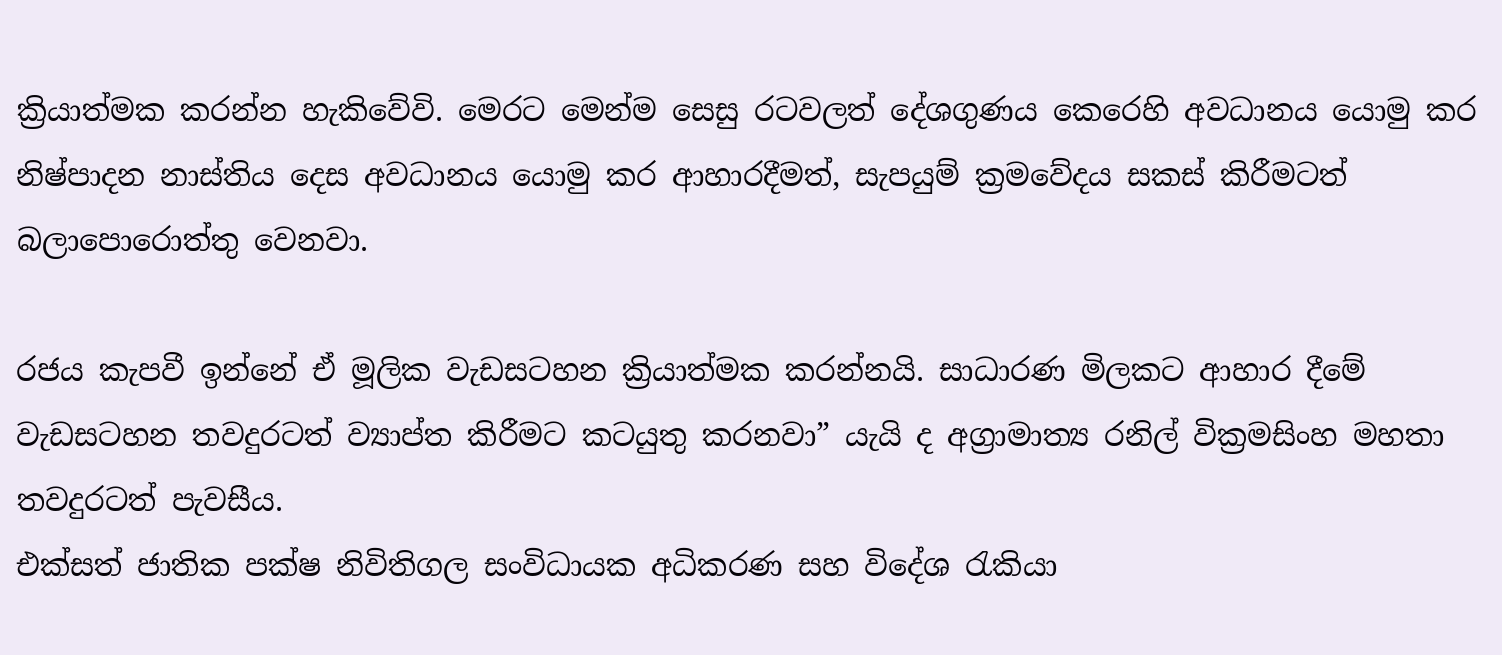ක්‍රියාත්මක කරන්න හැකිවේවි. මෙරට මෙන්ම සෙසු රටවලත් දේශගුණය කෙරෙහි අවධානය යොමු කර නිෂ්පාදන නාස්තිය දෙස අවධානය යොමු කර ආහාරදීමත්, සැපයුම් ක්‍රමවේදය සකස් කිරීමටත් බලාපොරොත්තු වෙනවා.

රජය කැපවී ඉන්නේ ඒ මූලික වැඩසටහන ක්‍රියාත්මක කරන්නයි. සාධාරණ මිලකට ආහාර දීමේ වැඩසටහන තවදුරටත් ව්‍යාප්ත කිරීමට කටයුතු කරනවා” යැයි ද අග්‍රාමාත්‍ය රනිල් වික්‍රමසිංහ මහතා තවදුරටත් පැවසීය.
එක්සත් ජාතික පක්ෂ නිවිතිගල සංවිධායක අධිකරණ සහ විදේශ රැකියා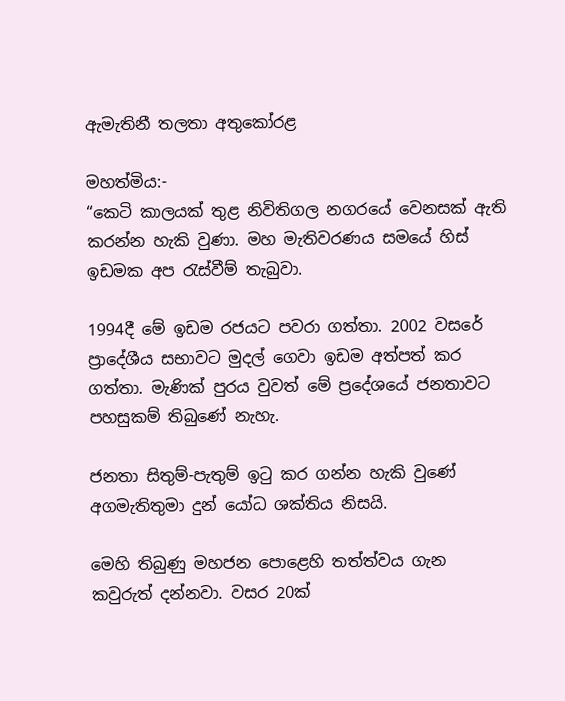ඇමැතිනී තලතා අතුකෝරළ

මහත්මිය:-
“කෙටි කාලයක් තුළ නිවිතිගල නගරයේ වෙනසක් ඇති කරන්න හැකි වුණා. මහ මැතිවරණය සමයේ හිස් ඉඩමක අප රැස්වීම් තැබුවා.

1994දී මේ ඉඩම රජයට පවරා ගත්තා. 2002 වසරේ ප්‍රාදේශීය සභාවට මුදල් ගෙවා ඉඩම අත්පත් කර ගත්තා. මැණික් පුරය වුවත් මේ ප්‍රදේශයේ ජනතාවට පහසුකම් තිබුණේ නැහැ.

ජනතා සිතුම්-පැතුම් ඉටු කර ගන්න හැකි වුණේ අගමැතිතුමා දුන් යෝධ ශක්තිය නිසයි.

මෙහි තිබුණු මහජන පොළෙහි තත්ත්වය ගැන කවුරුත් දන්නවා. වසර 20ක්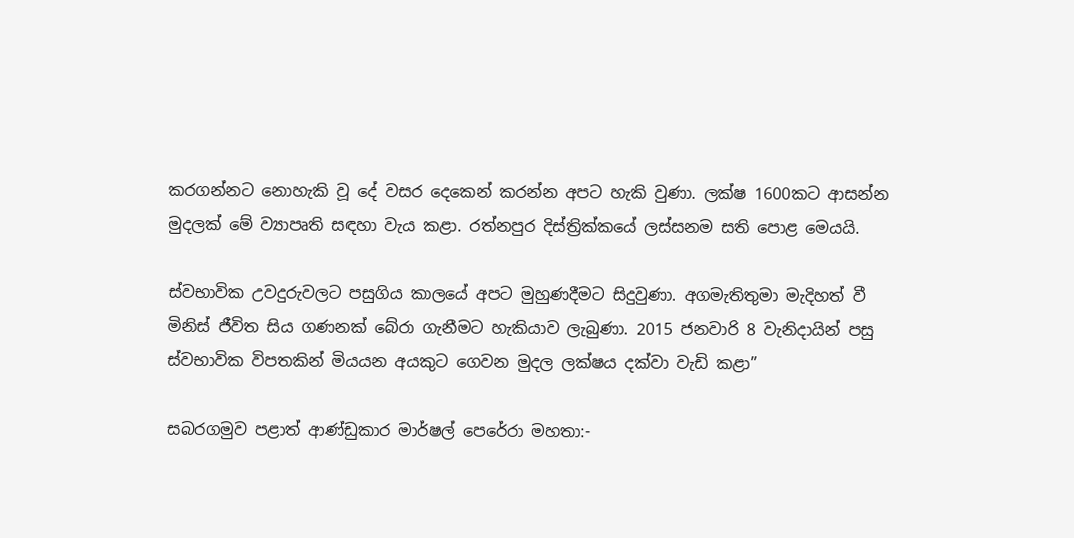කරගන්නට නොහැකි වූ දේ වසර දෙකෙන් කරන්න අපට හැකි වුණා. ලක්ෂ 1600කට ආසන්න මුදලක් මේ ව්‍යාපෘති සඳහා වැය කළා. රත්නපුර දිස්ත්‍රික්කයේ ලස්සනම සති පොළ මෙයයි.

ස්වභාවික උවදුරුවලට පසුගිය කාලයේ අපට මුහුණදීමට සිදුවුණා. අගමැතිතුමා මැදිහත් වී මිනිස් ජීවිත සිය ගණනක් බේරා ගැනීමට හැකියාව ලැබුණා. 2015 ජනවාරි 8 වැනිදායින් පසු ස්වභාවික විපතකින් මියයන අයකුට ගෙවන මුදල ලක්ෂය දක්වා වැඩි කළා”

සබරගමුව පළාත් ආණ්ඩුකාර මාර්ෂල් පෙරේරා මහතා:-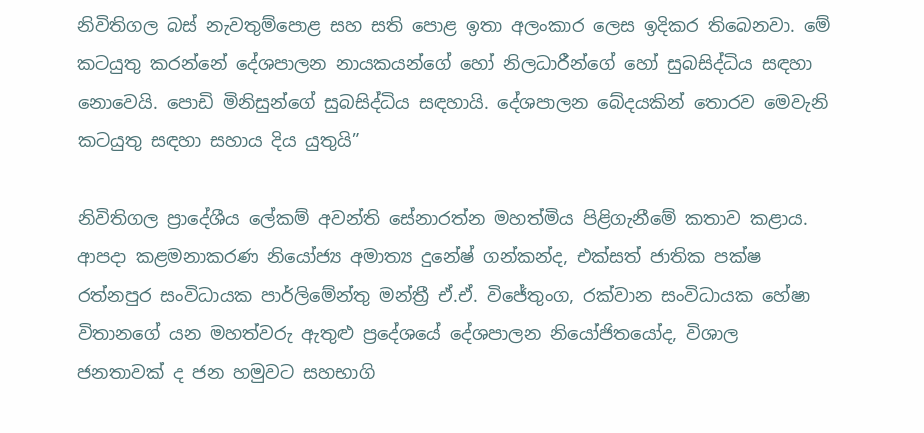නිවිතිගල බස් නැවතුම්පොළ සහ සති පොළ ඉතා අලංකාර ලෙස ඉදිකර තිබෙනවා. මේ කටයුතු කරන්නේ දේශපාලන නායකයන්ගේ හෝ නිලධාරීන්ගේ හෝ සුබසිද්ධිය සඳහා නොවෙයි. පොඩි මිනිසුන්ගේ සුබසිද්ධිය සඳහායි. දේශපාලන බේදයකින් තොරව මෙවැනි කටයුතු සඳහා සහාය දිය යුතුයි”

නිවිතිගල ප්‍රාදේශීය ලේකම් අවන්ති සේනාරත්න මහත්මිය පිළිගැනීමේ කතාව කළාය.
ආපදා කළමනාකරණ නියෝජ්‍ය අමාත්‍ය දුනේෂ් ගන්කන්ද, එක්සත් ජාතික පක්ෂ රත්නපුර සංවිධායක පාර්ලිමේන්තු මන්ත්‍රී ඒ.ඒ. විජේතුංග, රක්වාන සංවිධායක හේෂා විතානගේ යන මහත්වරු ඇතුළු ප්‍රදේශයේ දේශපාලන නියෝජිතයෝද, විශාල ජනතාවක් ද ජන හමුවට සහභාගි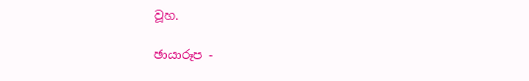වූහ.

ඡායාරූප -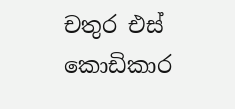චතුර එස් කොඩිකාර